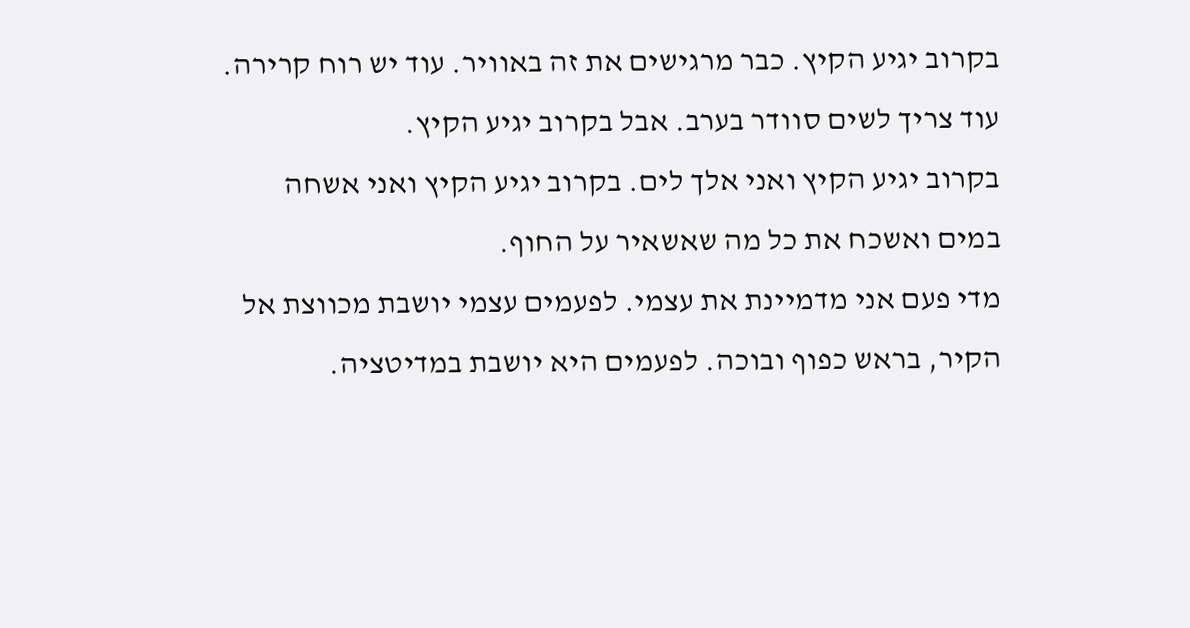בקרוב יגיע הקיץ. כבר מרגישים את זה באוויר. עוד יש רוח קרירה. עוד צריך לשים סוודר בערב. אבל בקרוב יגיע הקיץ.
בקרוב יגיע הקיץ ואני אלך לים. בקרוב יגיע הקיץ ואני אשחה במים ואשכח את כל מה שאשאיר על החוף.
מדי פעם אני מדמיינת את עצמי. לפעמים עצמי יושבת מכווצת אל הקיר, בראש כפוף ובוכה. לפעמים היא יושבת במדיטציה.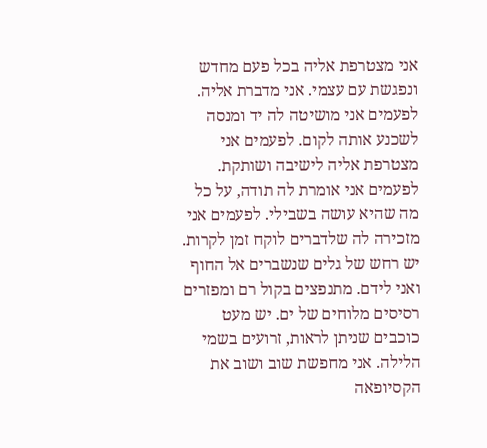אני מצטרפת אליה בכל פעם מחדש ונפגשת עם עצמי. אני מדברת אליה.
לפעמים אני מושיטה לה יד ומנסה לשכנע אותה לקום. לפעמים אני מצטרפת אליה לישיבה ושותקת. לפעמים אני אומרת לה תודה, על כל מה שהיא עושה בשבילי. לפעמים אני מזכירה לה שלדברים לוקח זמן לקרות.
יש רחש של גלים שנשברים אל החוף ואני לידם. מתנפצים בקול רם ומפזרים רסיסים מלוחים של ים. יש מעט כוכבים שניתן לראות, זרועים בשמי הלילה. אני מחפשת שוב ושוב את הקסיופאה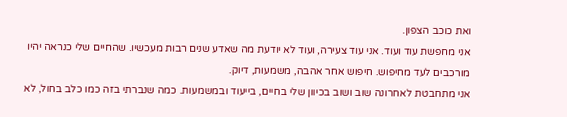ואת כוכב הצפון.
אני מחפשת עוד ועוד. אני עוד צעירה, ועוד לא יודעת מה שאדע שנים רבות מעכשיו. שהחיים שלי כנראה יהיו מורכבים לעד מחיפוש. חיפוש אחר אהבה, משמעות, דיוק.
אני מתחבטת לאחרונה שוב ושוב בכיוון שלי בחיים, בייעוד ובמשמעות. כמה שנברתי בזה כמו כלב בחול, לא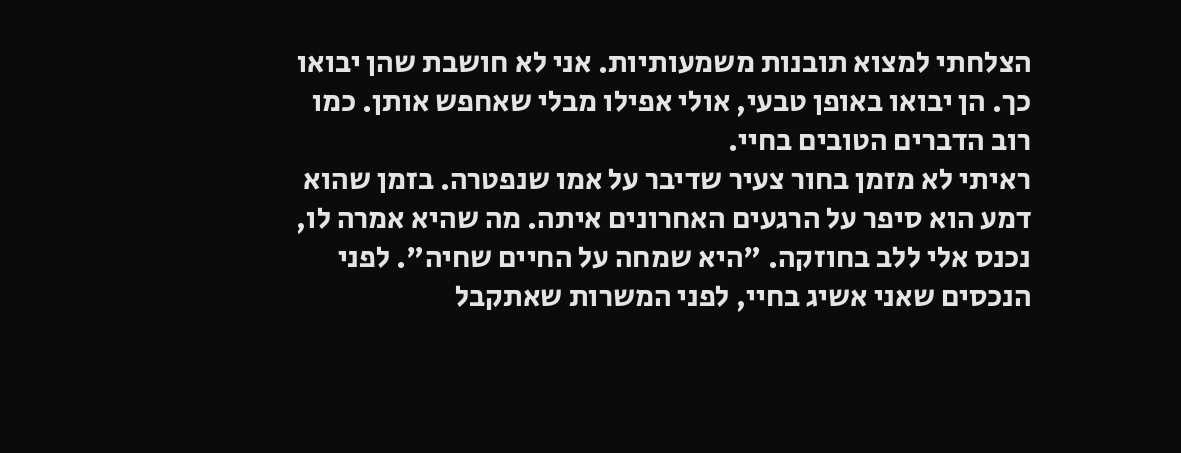הצלחתי למצוא תובנות משמעותיות. אני לא חושבת שהן יבואו כך. הן יבואו באופן טבעי, אולי אפילו מבלי שאחפש אותן. כמו רוב הדברים הטובים בחיי.
ראיתי לא מזמן בחור צעיר שדיבר על אמו שנפטרה. בזמן שהוא דמע הוא סיפר על הרגעים האחרונים איתה. מה שהיא אמרה לו, נכנס אלי ללב בחוזקה. "היא שמחה על החיים שחיה". לפני הנכסים שאני אשיג בחיי, לפני המשרות שאתקבל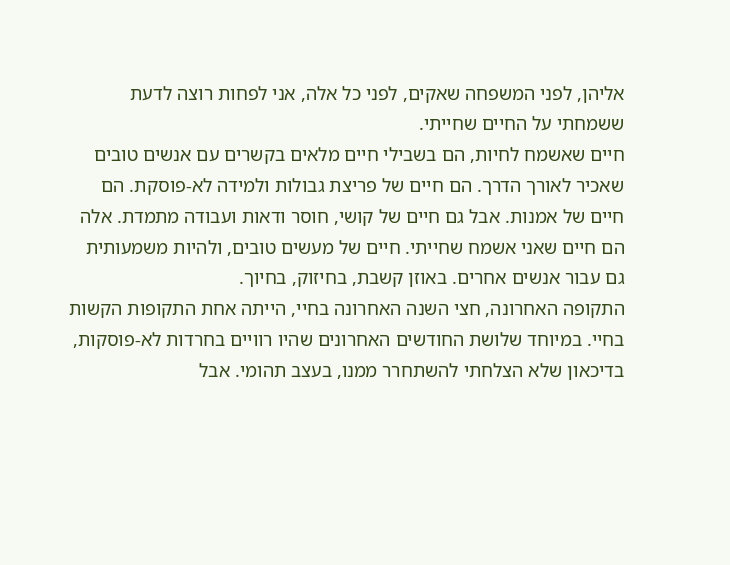אליהן, לפני המשפחה שאקים, לפני כל אלה, אני לפחות רוצה לדעת ששמחתי על החיים שחייתי.
חיים שאשמח לחיות, הם בשבילי חיים מלאים בקשרים עם אנשים טובים שאכיר לאורך הדרך. הם חיים של פריצת גבולות ולמידה לא-פוסקת. הם חיים של אמנות. אבל גם חיים של קושי, חוסר ודאות ועבודה מתמדת. אלה הם חיים שאני אשמח שחייתי. חיים של מעשים טובים, ולהיות משמעותית גם עבור אנשים אחרים. באוזן קשבת, בחיזוק, בחיוך.
התקופה האחרונה, חצי השנה האחרונה בחיי, הייתה אחת התקופות הקשות בחיי. במיוחד שלושת החודשים האחרונים שהיו רוויים בחרדות לא-פוסקות, בדיכאון שלא הצלחתי להשתחרר ממנו, בעצב תהומי. אבל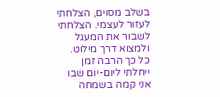בשלב מסוים, הצלחתי לעזור לעצמי. הצלחתי לשבור את המעגל ולמצוא דרך מילוט.
כל כך הרבה זמן ייחלתי ליום-יום שבו אני קמה בשמחה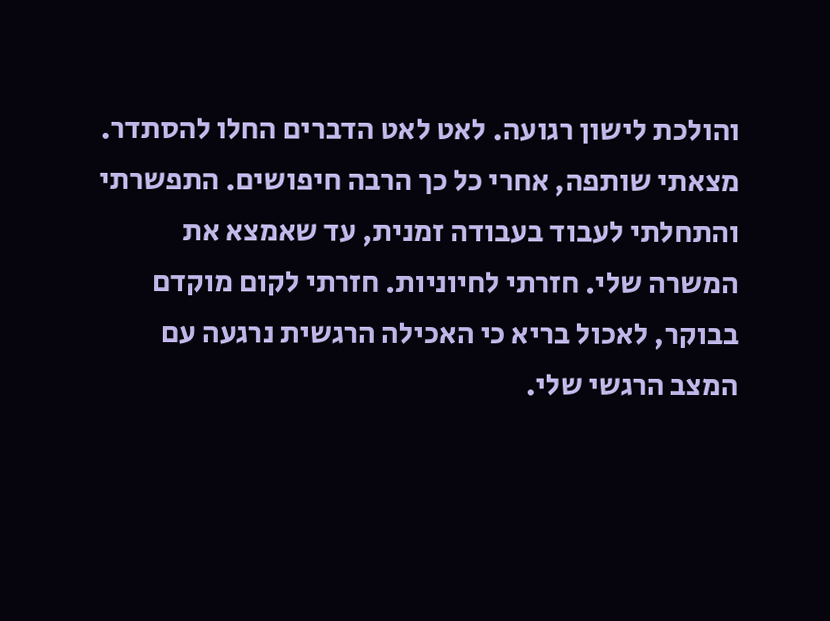והולכת לישון רגועה. לאט לאט הדברים החלו להסתדר. מצאתי שותפה, אחרי כל כך הרבה חיפושים. התפשרתי והתחלתי לעבוד בעבודה זמנית, עד שאמצא את המשרה שלי. חזרתי לחיוניות. חזרתי לקום מוקדם בבוקר, לאכול בריא כי האכילה הרגשית נרגעה עם המצב הרגשי שלי.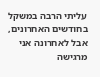עליתי הרבה במשקל בחודשים האחרונים, אבל לאחרונה אני מרגישה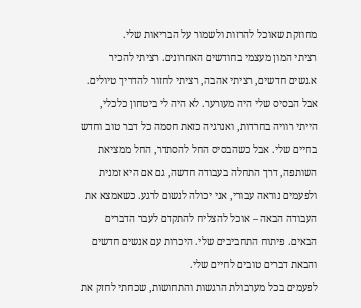מחוזקת שאוכל להרזות ולשמור על הבריאות שלי.
רציתי המון מעצמי בחודשים האחרונים. רציתי להכיר א.נשים חדשים, רציתי אהבה, רציתי לחזור להדריך טיולים. אבל הבסיס שלי היה מעורער. לא היה לי ביטחון כלכלי, הייתי רוויה בחרדות, ואנרגיה כזאת חסמה כל דבר טוב וחדש בחיים שלי. אבל כשהבסיס החל להסתדר, החל ממציאת השותפה, דרך התחלה בעבודה חדשה, גם אם היא זמנית ולפעמים נוראה עבורי, אני יכולה לנשום לרגע. כשאמצא את העבודה הבאה – אוכל להצליח להתקדם לעבר הדברים הבאים. פיתוח התחביבים שלי. היכרות עם אנשים חדשים והבאת דברים טובים לחיים שלי.
לפעמים בכל מערבולת הרגשות והתחושות, שכחתי לחזק את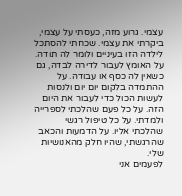עצמי. גרוע מזה, כעסתי על עצמי, ביקרתי את עצמי. שכחתי להסתכל לילדה הזו בעיניים ולומר לה תודה. על האומץ לעבור לדירה לבדה, גם כשאין לה כסף או עבודה. על ההתמדה בלקום יום יום ולנסות לעשות הכול כדי לעבור את היום הזה. על כל פעם שהלכתי לספרייה ולמדתי. על כל טיפול רגשי שהלכתי אליו. על הדמעות והכאב שהרגשתי, שהיו חלק מהאנושיות שלי.
לפעמים אני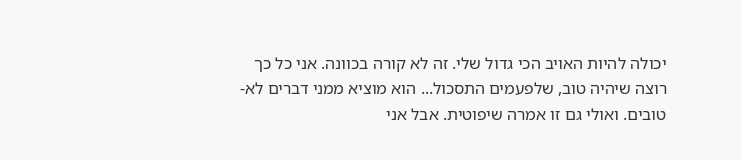יכולה להיות האויב הכי גדול שלי. זה לא קורה בכוונה. אני כל כך רוצה שיהיה טוב, שלפעמים התסכול... הוא מוציא ממני דברים לא-טובים. ואולי גם זו אמרה שיפוטית. אבל אני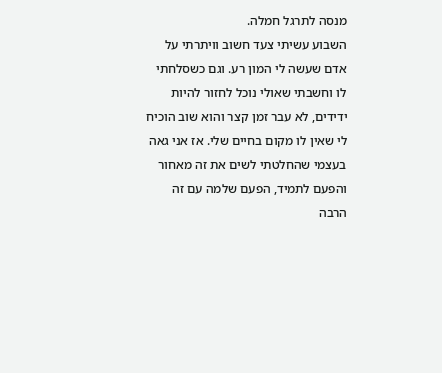מנסה לתרגל חמלה.
השבוע עשיתי צעד חשוב וויתרתי על אדם שעשה לי המון רע. וגם כשסלחתי לו וחשבתי שאולי נוכל לחזור להיות ידידים, לא עבר זמן קצר והוא שוב הוכיח לי שאין לו מקום בחיים שלי. אז אני גאה בעצמי שהחלטתי לשים את זה מאחור והפעם לתמיד, הפעם שלמה עם זה הרבה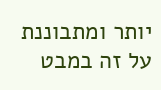יותר ומתבוננת על זה במבט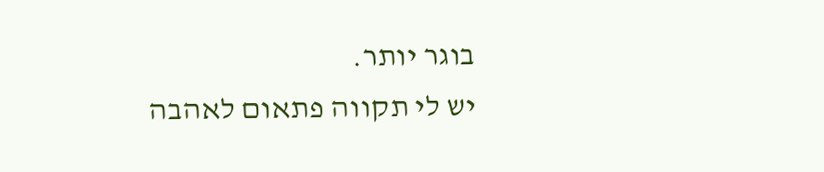בוגר יותר.
יש לי תקווה פתאום לאהבה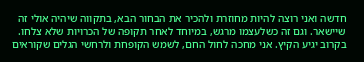חדשה ואני רוצה להיות מחוזרת ולהכיר את הבחור הבא, בתקווה שיהיה אולי זה שיישאר. וגם זה כשלעצמו מרגש, במיוחד לאחר תקופה של הכרויות שלא צלחו.
בקרוב יגיע הקיץ. אני מחכה לחול החם, לשמש הקופחת ולרחשי הגלים שקוראים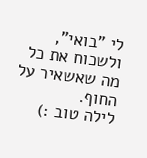לי "בואי", ולשכוח את כל מה שאשאיר על החוף.
לילה טוב :)